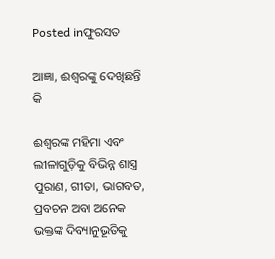Posted inଫୁରସତ

ଆଜ୍ଞା, ଈଶ୍ୱରଙ୍କୁ ଦେଖିଛନ୍ତି କି

ଈଶ୍ୱରଙ୍କ ମହିମା ଏବଂ ଲୀଳାଗୁଡ଼ିକୁ ବିଭିନ୍ନ ଶାସ୍ତ୍ର ପୁରାଣ, ଗୀତା, ଭାଗବତ, ପ୍ରବଚନ ଅବା ଅନେକ ଭକ୍ତଙ୍କ ଦିବ୍ୟାନୁଭୂତିକୁ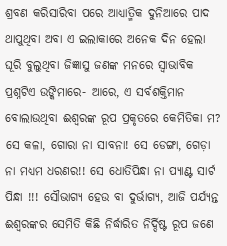ଶ୍ରବଣ କରିସାରିବା ପରେ ଆଧ୍ୟାତ୍ମିକ ଦୁନିଆରେ ପାଦ ଥାପୁଥିବା ଅବା ଏ ଇଲାକାରେ ଅନେକ ଦିନ ହେଲା ଘୂରି ବୁଲୁଥିବା ଜିଜ୍ଞାସୁ ଜଣଙ୍କ ମନରେ ସ୍ବାଭାବିକ ପ୍ରଶ୍ନଟିଏ ଉଙ୍କିମାରେ- ଆରେ, ଏ ସର୍ବଶକ୍ତିମାନ ବୋଲାଉଥିବା ଈଶ୍ୱରଙ୍କ ରୂପ ପ୍ରକୃତରେ କେମିତିକା ମ? ସେ କଳା, ଗୋରା ନା ସାବନା! ସେ ଡେଙ୍ଗା, ଗେଡ଼ା ନା ମଧ୍ୟମ ଧରଣର!! ସେ ଧୋତିପିନ୍ଧା ନା ପ୍ୟାଣ୍ଟ ସାର୍ଟ ପିନ୍ଧା !!! ସୌଭାଗ୍ୟ ହେଉ ବା ଦୁର୍ଭାଗ୍ୟ, ଆଜି ପର୍ଯ୍ୟନ୍ତ ଈଶ୍ୱରଙ୍କର ସେମିତି କିଛି ନିର୍ଦ୍ଧାରିତ ନିର୍ଦ୍ଦିଷ୍ଟ ରୂପ ଜଣେ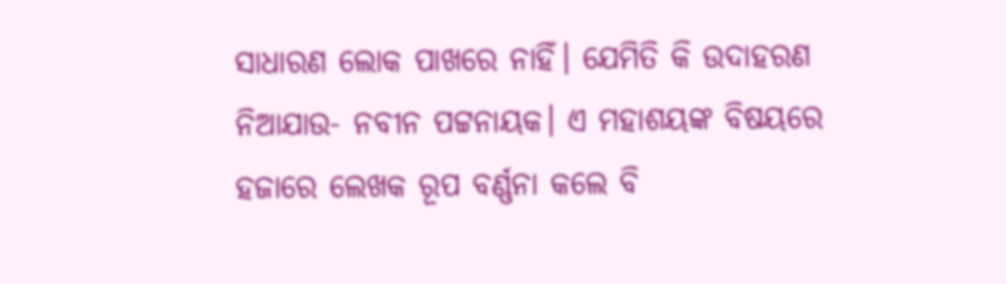ସାଧାରଣ ଲୋକ ପାଖରେ ନାହିଁ। ଯେମିତି କି ଉଦାହରଣ ନିଆଯାଉ- ନବୀନ ପଟ୍ଟନାୟକ। ଏ ମହାଶୟଙ୍କ ବିଷୟରେ ହଜାରେ ଲେଖକ ରୂପ ବର୍ଣ୍ଣନା କଲେ ବି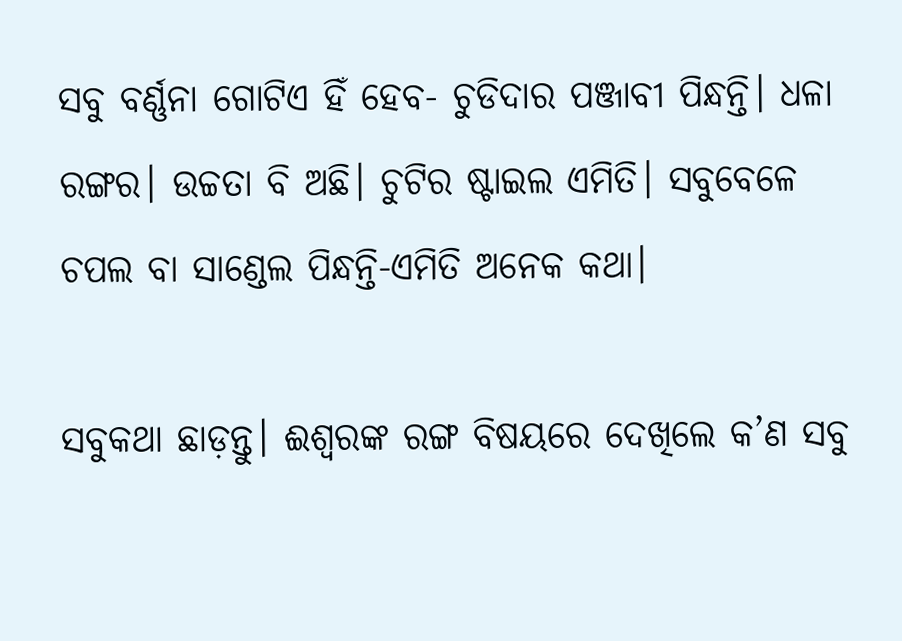ସବୁ ବର୍ଣ୍ଣନା ଗୋଟିଏ ହିଁ ହେବ- ଚୁଡିଦାର ପଞ୍ଜାବୀ ପିନ୍ଧନ୍ତି। ଧଳା ରଙ୍ଗର। ଉଚ୍ଚତା ବି ଅଛି। ଚୁଟିର ଷ୍ଟାଇଲ ଏମିତି। ସବୁବେଳେ ଚପଲ ବା ସାଣ୍ଡେଲ ପିନ୍ଧନ୍ତି-ଏମିତି ଅନେକ କଥା।

ସବୁକଥା ଛାଡ଼ନ୍ତୁ। ଈଶ୍ୱରଙ୍କ ରଙ୍ଗ ବିଷୟରେ ଦେଖିଲେ କ’ଣ ସବୁ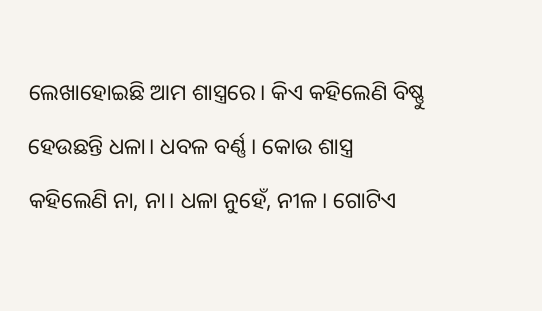ଲେଖାହୋଇଛି ଆମ ଶାସ୍ତ୍ରରେ। କିଏ କହିଲେଣି ବିଷ୍ଣୁ ହେଉଛନ୍ତି ଧଳା। ଧବଳ ବର୍ଣ୍ଣ। କୋଉ ଶାସ୍ତ୍ର କହିଲେଣି ନା, ନା। ଧଳା ନୁହେଁ, ନୀଳ। ଗୋଟିଏ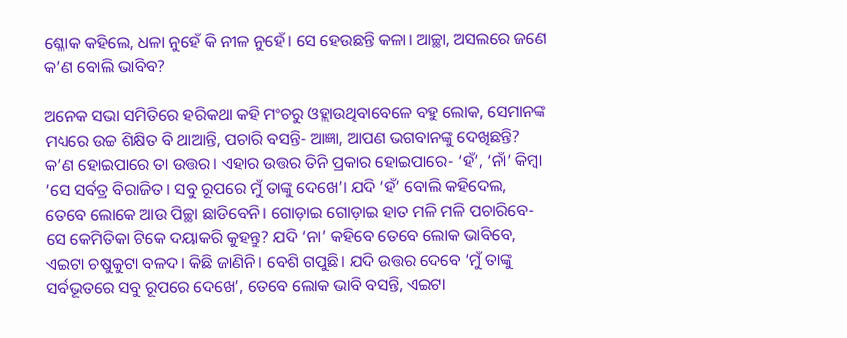ଶ୍ଳୋକ କହିଲେ, ଧଳା ନୁହେଁ କି ନୀଳ ନୁହେଁ। ସେ ହେଉଛନ୍ତି କଳା। ଆଚ୍ଛା, ଅସଲରେ ଜଣେ କ’ଣ ବୋଲି ଭାବିବ?

ଅନେକ ସଭା ସମିତିରେ ହରିକଥା କହି ମଂଚରୁ ଓହ୍ଲାଉଥିବାବେଳେ ବହୁ ଲୋକ, ସେମାନଙ୍କ ମଧ୍ୟରେ ଉଚ୍ଚ ଶିକ୍ଷିତ ବି ଥାଆନ୍ତି, ପଚାରି ବସନ୍ତି- ଆଜ୍ଞା, ଆପଣ ଭଗବାନଙ୍କୁ ଦେଖିଛନ୍ତି? କ’ଣ ହୋଇପାରେ ତା ଉତ୍ତର। ଏହାର ଉତ୍ତର ତିନି ପ୍ରକାର ହୋଇପାରେ- ‘ହଁ’, ‘ନାଁ’ କିମ୍ବା ‘ସେ ସର୍ବତ୍ର ବିରାଜିତ। ସବୁ ରୂପରେ ମୁଁ ତାଙ୍କୁ ଦେଖେ’। ଯଦି ‘ହଁ’ ବୋଲି କହିଦେଲ, ତେବେ ଲୋକେ ଆଉ ପିଚ୍ଛା ଛାଡିବେନି। ଗୋଡ଼ାଇ ଗୋଡ଼ାଇ ହାତ ମଳି ମଳି ପଚାରିବେ- ସେ କେମିତିକା ଟିକେ ଦୟାକରି କୁହନ୍ତୁ? ଯଦି ‘ନା’ କହିବେ ତେବେ ଲୋକ ଭାବିବେ, ଏଇଟା ଚଷୁକୁଟା ବଳଦ। କିଛି ଜାଣିନି। ବେଶି ଗପୁଛି। ଯଦି ଉତ୍ତର ଦେବେ ‘ମୁଁ ତାଙ୍କୁ ସର୍ବଭୂତରେ ସବୁ ରୂପରେ ଦେଖେ’, ତେବେ ଲୋକ ଭାବି ବସନ୍ତି, ଏଇଟା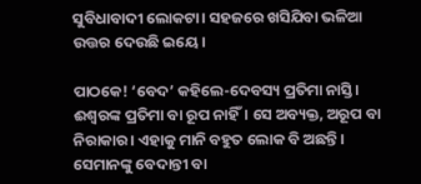ସୁବିଧାବାଦୀ ଲୋକଟା। ସହଜରେ ଖସିଯିବା ଭଳିଆ ଉତ୍ତର ଦେଉଛି ଇୟେ।

ପାଠକେ! ‘ବେଦ’ କହିଲେ-ଦେବସ୍ୟ ପ୍ରତିମା ନାସ୍ତି। ଈଶ୍ୱରଙ୍କ ପ୍ରତିମା ବା ରୂପ ନାହିଁ। ସେ ଅବ୍ୟକ୍ତ, ଅରୂପ ବା ନିରାକାର। ଏହାକୁ ମାନି ବହୁତ ଲୋକ ବି ଅଛନ୍ତି। ସେମାନଙ୍କୁ ବେଦାନ୍ତୀ ବା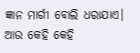ଜ୍ଞାନ ମାର୍ଗୀ ବୋଲି ଧରାଯାଏ। ଆଉ କେହି କେହି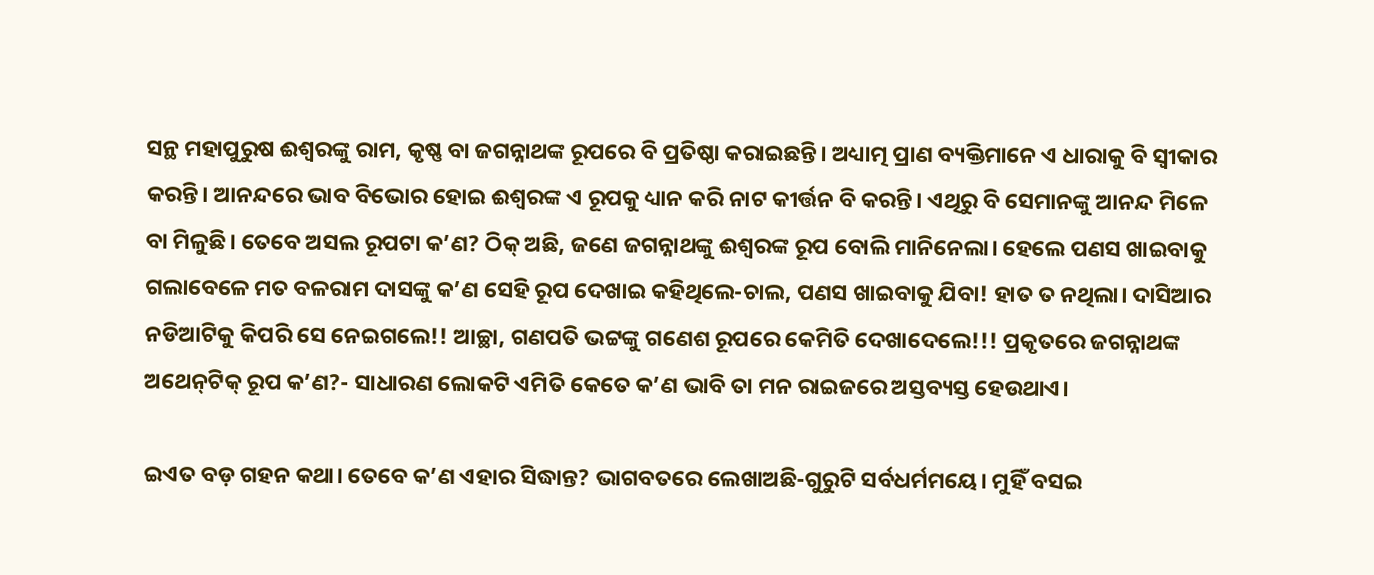ସନ୍ଥ ମହାପୁରୁଷ ଈଶ୍ୱରଙ୍କୁ ରାମ, କୃଷ୍ଣ ବା ଜଗନ୍ନାଥଙ୍କ ରୂପରେ ବି ପ୍ରତିଷ୍ଠା କରାଇଛନ୍ତି। ଅଧ୍ୟାତ୍ମ ପ୍ରାଣ ବ୍ୟକ୍ତିମାନେ ଏ ଧାରାକୁ ବି ସ୍ବୀକାର କରନ୍ତି। ଆନନ୍ଦରେ ଭାବ ବିଭୋର ହୋଇ ଈଶ୍ୱରଙ୍କ ଏ ରୂପକୁ ଧ୍ୟାନ କରି ନାଟ କୀର୍ତ୍ତନ ବି କରନ୍ତି। ଏଥିରୁ ବି ସେମାନଙ୍କୁ ଆନନ୍ଦ ମିଳେ ବା ମିଳୁଛି। ତେବେ ଅସଲ ରୂପଟା କ’ଣ? ଠିକ୍‌ ଅଛି, ଜଣେ ଜଗନ୍ନାଥଙ୍କୁ ଈଶ୍ୱରଙ୍କ ରୂପ ବୋଲି ମାନିନେଲା। ହେଲେ ପଣସ ଖାଇବାକୁ ଗଲାବେଳେ ମତ ବଳରାମ ଦାସଙ୍କୁ କ’ଣ ସେହି ରୂପ ଦେଖାଇ କହିଥିଲେ-ଚାଲ, ପଣସ ଖାଇବାକୁ ଯିବା! ହାତ ତ ନଥିଲା। ଦାସିଆର ନଡିଆଟିକୁ କିପରି ସେ ନେଇଗଲେ!! ଆଚ୍ଛା, ଗଣପତି ଭଟ୍ଟଙ୍କୁ ଗଣେଶ ରୂପରେ କେମିତି ଦେଖାଦେଲେ!!! ପ୍ରକୃତରେ ଜଗନ୍ନାଥଙ୍କ ଅଥେନ୍‌ଟିକ୍‌ ରୂପ କ’ଣ?- ସାଧାରଣ ଲୋକଟି ଏମିତି କେତେ କ’ଣ ଭାବି ତା ମନ ରାଇଜରେ ଅସ୍ତବ୍ୟସ୍ତ ହେଉଥାଏ।

ଇଏତ ବଡ଼ ଗହନ କଥା। ତେବେ କ’ଣ ଏହାର ସିଦ୍ଧାନ୍ତ? ଭାଗବତରେ ଲେଖାଅଛି-ଗୁରୁଟି ସର୍ବଧର୍ମମୟେ। ମୁହିଁ ବସଇ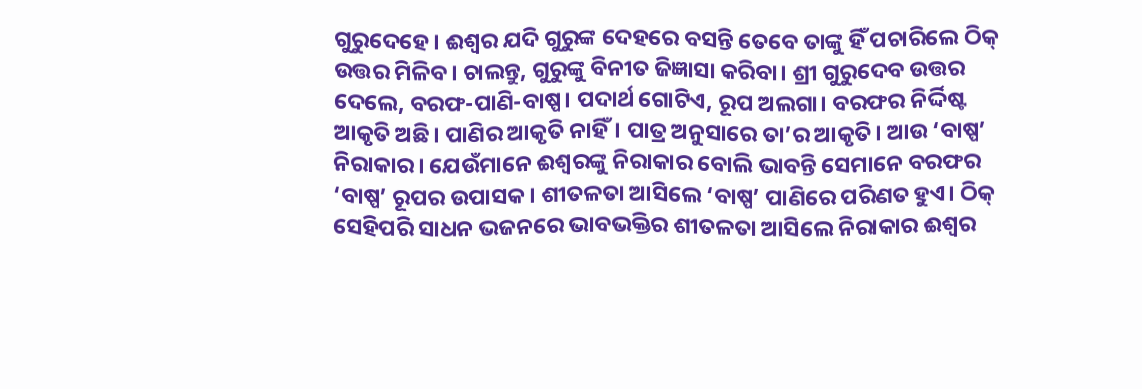ଗୁରୁଦେହେ। ଈଶ୍ୱର ଯଦି ଗୁରୁଙ୍କ ଦେହରେ ବସନ୍ତି ତେବେ ତାଙ୍କୁ ହିଁ ପଚାରିଲେ ଠିକ୍‌ ଉତ୍ତର ମିଳିବ। ଚାଲନ୍ତୁ, ଗୁରୁଙ୍କୁ ବିନୀତ ଜିଜ୍ଞାସା କରିବା। ଶ୍ରୀ ଗୁରୁଦେବ ଉତ୍ତର ଦେଲେ, ବରଫ-ପାଣି-ବାଷ୍ପ। ପଦାର୍ଥ ଗୋଟିଏ, ରୂପ ଅଲଗା। ବରଫର ନିର୍ଦ୍ଦିଷ୍ଟ ଆକୃତି ଅଛି। ପାଣିର ଆକୃତି ନାହିଁ। ପାତ୍ର ଅନୁସାରେ ତା’ର ଆକୃତି। ଆଉ ‘ବାଷ୍ପ’ ନିରାକାର। ଯେଉଁମାନେ ଈଶ୍ୱରଙ୍କୁ ନିରାକାର ବୋଲି ଭାବନ୍ତି ସେମାନେ ବରଫର ‘ବାଷ୍ପ’ ରୂପର ଉପାସକ। ଶୀତଳତା ଆସିଲେ ‘ବାଷ୍ପ’ ପାଣିରେ ପରିଣତ ହୁଏ। ଠିକ୍‌ ସେହିପରି ସାଧନ ଭଜନରେ ଭାବଭକ୍ତିର ଶୀତଳତା ଆସିଲେ ନିରାକାର ଈଶ୍ୱର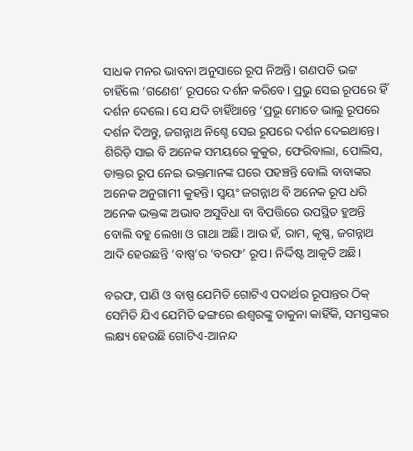ସାଧକ ମନର ଭାବନା ଅନୁସାରେ ରୂପ ନିଅନ୍ତି। ଗଣପତି ଭଟ୍ଟ ଚାହିଁଲେ ‘ଗଣେଶ’ ରୂପରେ ଦର୍ଶନ କରିବେ। ପ୍ରଭୁ ସେଇ ରୂପରେ ହିଁ ଦର୍ଶନ ଦେଲେ। ସେ ଯଦି ଚାହିଁଥାନ୍ତେ ‘ପ୍ରଭୂ ମୋତେ ଭାଲୁ ରୂପରେ ଦର୍ଶନ ଦିଅନ୍ତୁ, ଜଗନ୍ନାଥ ନିଶ୍ଚେ ସେଇ ରୂପରେ ଦର୍ଶନ ଦେଇଥାନ୍ତେ। ଶିରିଡ଼ି ସାଇ ବି ଅନେକ ସମୟରେ କୁକୁର, ଫେରିବାଲା, ପୋଲିସ, ଡାକ୍ତର ରୂପ ନେଇ ଭକ୍ତମାନଙ୍କ ଘରେ ପହଞ୍ଚନ୍ତି ବୋଲି ବାବାଙ୍କର ଅନେକ ଅନୁଗାମୀ କୁହନ୍ତି। ସ୍ବୟଂ ଜଗନ୍ନାଥ ବି ଅନେକ ରୂପ ଧରି ଅନେକ ଭକ୍ତଙ୍କ ଅଭାବ ଅସୁବିଧା ବା ବିପତ୍ତିରେ ଉପସ୍ଥିତ ହୁଅନ୍ତି ବୋଲି ବହୁ ଲେଖା ଓ ଗାଥା ଅଛି। ଆଉ ହଁ, ରାମ, କୃଷ୍ଣ, ଜଗନ୍ନାଥ ଆଦି ହେଉଛନ୍ତି ‘ବାଷ୍ପ’ର ‘ବରଫ’ ରୂପ। ନିର୍ଦ୍ଦିଷ୍ଟ ଆକୃତି ଅଛି।

ବରଫ, ପାଣି ଓ ବାଷ୍ପ ଯେମିତି ଗୋଟିଏ ପଦାର୍ଥର ରୂପାନ୍ତର ଠିକ୍‌ ସେମିତି ଯିଏ ଯେମିତି ଢଙ୍ଗରେ ଈଶ୍ୱରଙ୍କୁ ଡାକୁନା କାହିଁକି, ସମସ୍ତଙ୍କର ଲକ୍ଷ୍ୟ ହେଉଛି ଗୋଟିଏ-ଆନନ୍ଦ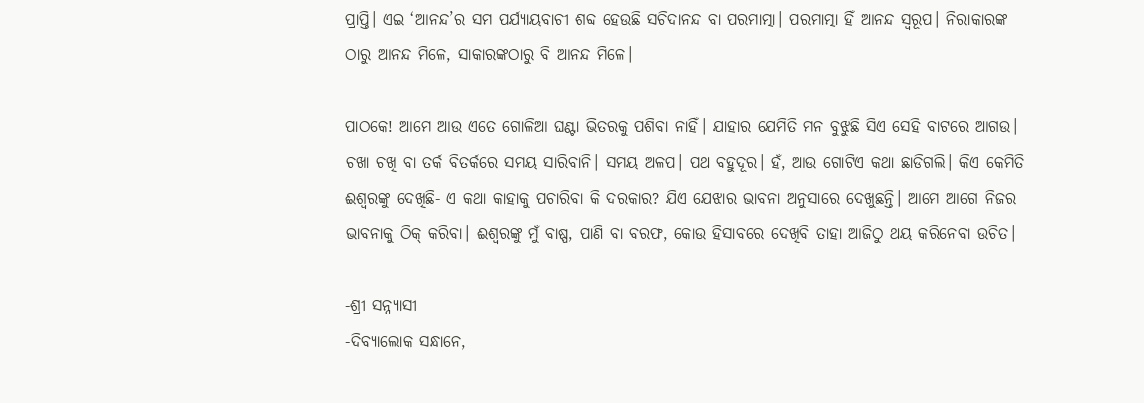ପ୍ରାପ୍ତି। ଏଇ ‘ଆନନ୍ଦ’ର ସମ ପର୍ଯ୍ୟାୟବାଚୀ ଶବ୍ଦ ହେଉଛି ସଚିଦାନନ୍ଦ ବା ପରମାତ୍ମା। ପରମାତ୍ମା ହିଁ ଆନନ୍ଦ ସ୍ବରୂପ। ନିରାକାରଙ୍କ ଠାରୁ ଆନନ୍ଦ ମିଳେ, ସାକାରଙ୍କଠାରୁ ବି ଆନନ୍ଦ ମିଳେ।

ପାଠକେ! ଆମେ ଆଉ ଏତେ ଗୋଳିଆ ଘଣ୍ଟା ଭିତରକୁ ପଶିବା ନାହିଁ। ଯାହାର ଯେମିତି ମନ ବୁଝୁଛି ସିଏ ସେହି ବାଟରେ ଆଗଉ। ଚଖା ଚଖି ବା ତର୍କ ବିତର୍କରେ ସମୟ ସାରିବାନି। ସମୟ ଅଳପ। ପଥ ବହୁଦୂର। ହଁ, ଆଉ ଗୋଟିଏ କଥା ଛାଡିଗଲି। କିଏ କେମିତି ଈଶ୍ୱରଙ୍କୁ ଦେଖିଛି- ଏ କଥା କାହାକୁ ପଚାରିବା କି ଦରକାର? ଯିଏ ଯେଝାର ଭାବନା ଅନୁସାରେ ଦେଖୁଛନ୍ତି। ଆମେ ଆଗେ ନିଜର ଭାବନାକୁ ଠିକ୍‌ କରିବା। ଈଶ୍ୱରଙ୍କୁ ମୁଁ ବାଷ୍ପ, ପାଣି ବା ବରଫ, କୋଉ ହିସାବରେ ଦେଖିବି ତାହା ଆଜିଠୁ ଥୟ କରିନେବା ଉଚିତ।

-ଶ୍ରୀ ସନ୍ନ୍ୟାସୀ
-ଦିବ୍ୟାଲୋକ ସନ୍ଧାନେ,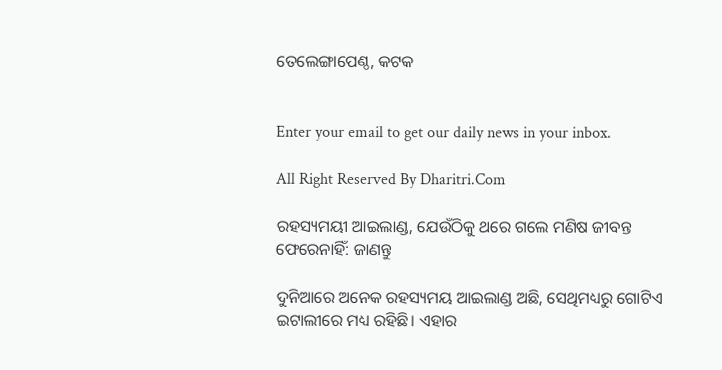ତେଲେଙ୍ଗାପେଣ୍ଠ, କଟକ


Enter your email to get our daily news in your inbox.

All Right Reserved By Dharitri.Com

ରହସ୍ୟମୟୀ ଆଇଲାଣ୍ଡ, ଯେଉଁଠିକୁ ଥରେ ଗଲେ ମଣିଷ ଜୀବନ୍ତ ଫେରେନାହିଁ: ଜାଣନ୍ତୁ

ଦୁନିଆରେ ଅନେକ ରହସ୍ୟମୟ ଆଇଲାଣ୍ଡ ଅଛି, ସେଥିମଧ୍ୟରୁ ଗୋଟିଏ ଇଟାଲୀରେ ମଧ୍ୟ ରହିଛି। ଏହାର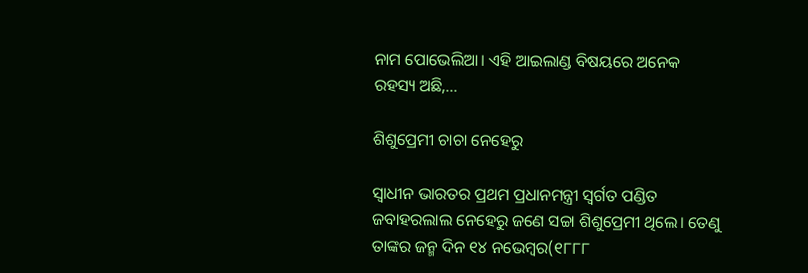ନାମ ପୋଭେଲିଆ। ଏହି ଆଇଲାଣ୍ଡ ବିଷୟରେ ଅନେକ ରହସ୍ୟ ଅଛି,...

ଶିଶୁପ୍ରେମୀ ଚାଚା ନେହେରୁ

ସ୍ବାଧୀନ ଭାରତର ପ୍ରଥମ ପ୍ରଧାନମନ୍ତ୍ରୀ ସ୍ବର୍ଗତ ପଣ୍ଡିତ ଜବାହରଲାଲ ନେହେରୁ ଜଣେ ସଚ୍ଚା ଶିଶୁପ୍ରେମୀ ଥିଲେ। ତେଣୁ ତାଙ୍କର ଜନ୍ମ ଦିନ ୧୪ ନଭେମ୍ବର(୧୮୮୮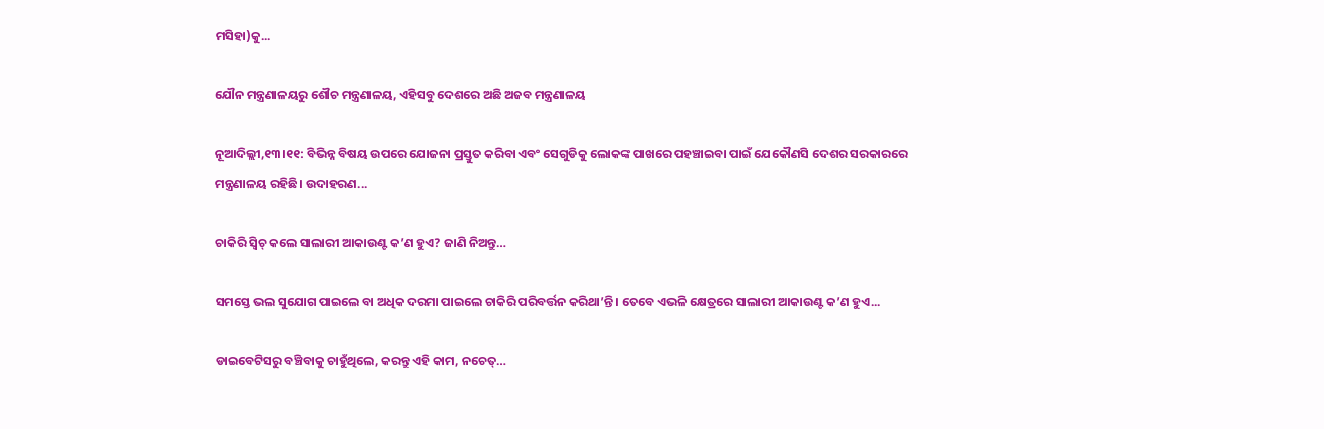ମସିହା)କୁ...

ଯୌନ ମନ୍ତ୍ରଣାଳୟରୁ ଶୌଚ ମନ୍ତ୍ରଣାଳୟ, ଏହିସବୁ ଦେଶରେ ଅଛି ଅଜବ ମନ୍ତ୍ରଣାଳୟ

ନୂଆଦିଲ୍ଲୀ,୧୩।୧୧: ବିଭିନ୍ନ ବିଷୟ ଉପରେ ଯୋଜନା ପ୍ରସ୍ତୁତ କରିବା ଏବଂ ସେଗୁଡିକୁ ଲୋକଙ୍କ ପାଖରେ ପହଞ୍ଚାଇବା ପାଇଁ ଯେକୌଣସି ଦେଶର ସରକାରରେ ମନ୍ତ୍ରଣାଳୟ ରହିଛି। ଉଦାହରଣ...

ଚାକିରି ସ୍ବିଚ୍‌ କଲେ ସାଲାରୀ ଆକାଉଣ୍ଟ କ’ଣ ହୁଏ? ଜାଣି ନିଅନ୍ତୁ…

ସମସ୍ତେ ଭଲ ସୁଯୋଗ ପାଇଲେ ବା ଅଧିକ ଦରମା ପାଇଲେ ଚାକିରି ପରିବର୍ତ୍ତନ କରିଥା’ନ୍ତି । ତେବେ ଏଭଳି କ୍ଷେତ୍ରରେ ସାଲାରୀ ଆକାଉଣ୍ଟ କ’ଣ ହୁଏ...

ଡାଇବେଟିସରୁ ବଞ୍ଚିବାକୁ ଚାହୁଁଥିଲେ, କରନ୍ତୁ ଏହି କାମ, ନଚେତ୍‌…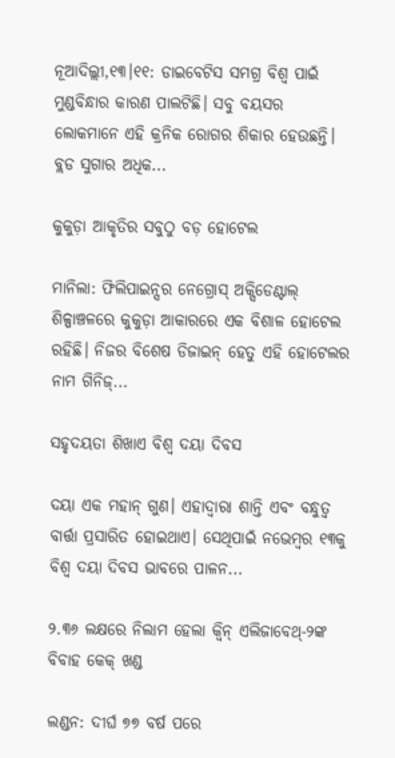ନୂଆଦିଲ୍ଲୀ,୧୩।୧୧: ଡାଇବେଟିସ ସମଗ୍ର ବିଶ୍ୱ ପାଇଁ ମୁଣ୍ଡବିନ୍ଧାର କାରଣ ପାଲଟିଛି। ସବୁ ବୟସର ଲୋକମାନେ ଏହି କ୍ରନିକ ରୋଗର ଶିକାର ହେଉଛନ୍ତି। ବ୍ଲଡ ସୁଗାର ଅଧିକ...

କୁକୁଡ଼ା ଆକୃତିର ସବୁଠୁ ବଡ଼ ହୋଟେଲ

ମାନିଲା: ଫିଲିପାଇନ୍ସର ନେଗ୍ରୋସ୍‌ ଅକ୍ସିଡେଣ୍ଟାଲ୍‌ ଶିଳ୍ପାଞ୍ଚଳରେ କୁକୁଡ଼ା ଆକାରରେ ଏକ ବିଶାଳ ହୋଟେଲ ରହିଛି। ନିଜର ବିଶେଷ ଡିଜାଇନ୍‌ ହେତୁ ଏହି ହୋଟେଲର ନାମ ଗିନିଜ୍‌...

ସହୃଦୟତା ଶିଖାଏ ବିଶ୍ୱ ଦୟା ଦିବସ

ଦୟା ଏକ ମହାନ୍‌ ଗୁଣ। ଏହାଦ୍ୱାରା ଶାନ୍ତି ଏବଂ ବନ୍ଧୁତ୍ୱ ବାର୍ତ୍ତା ପ୍ରସାରିତ ହୋଇଥାଏ। ସେଥିପାଇଁ ନଭେମ୍ବର ୧୩କୁ ବିଶ୍ୱ ଦୟା ଦିବସ ଭାବରେ ପାଳନ...

୨.୩୬ ଲକ୍ଷରେ ନିଲାମ ହେଲା କ୍ୱିନ୍‌ ଏଲିଜାବେଥ୍‌-୨ଙ୍କ ବିବାହ କେକ୍‌ ଖଣ୍ଡ

ଲଣ୍ଡନ: ଦୀର୍ଘ ୭୭ ବର୍ଷ ପରେ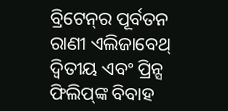ବ୍ରିଟେନ୍‌ର ପୂର୍ବତନ ରାଣୀ ଏଲିଜାବେଥ୍‌ ଦ୍ୱିତୀୟ ଏବଂ ପ୍ରିନ୍ସ ଫିଲିପ୍‌ଙ୍କ ବିବାହ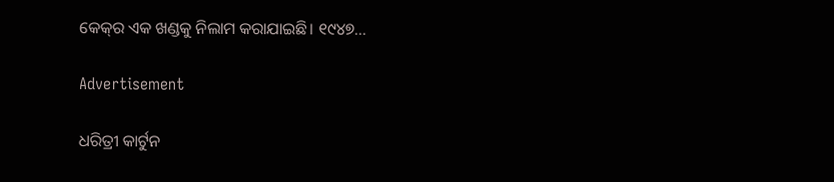କେକ୍‌ର ଏକ ଖଣ୍ଡକୁ ନିଲାମ କରାଯାଇଛି। ୧୯୪୭...

Advertisement

ଧରିତ୍ରୀ କାର୍ଟୁନ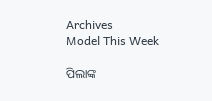Archives
Model This Week

ପିଲାଙ୍କ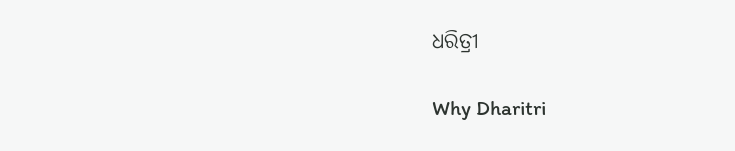ଧରିତ୍ରୀ

Why Dharitri